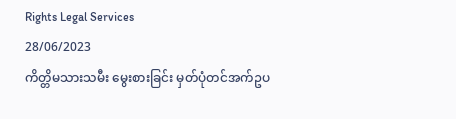Rights Legal Services
28/06/2023
ကိတ္တိမသားသမီး မွေးစားခြင်း မှတ်ပုံတင်အက်ဥပ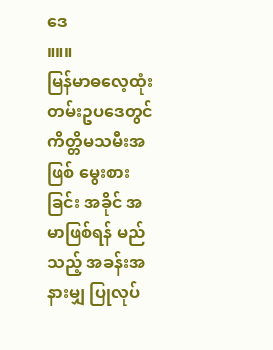ဒေ
။။။
မြန်မာဓလေ့ထုံးတမ်းဥပဒေတွင် ကိတ္တိမသမီးအဖြစ် မွေးစားခြင်း အခိုင် အမာဖြစ်ရန် မည်သည့် အခန်းအနားမျှ ပြုလုပ်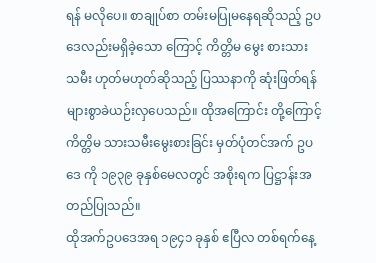ရန် မလိုပေ။ စာချုပ်စာ တမ်းမပြုမနေရဆိုသည့် ဥပဒေလည်းမရှိခဲ့သော ကြောင့် ကိတ္တိမ မွေး စားသား သမီး ဟုတ်မဟုတ်ဆိုသည့် ပြဿနာကို ဆုံးဖြတ်ရန် များစွာခဲယဉ်းလှပေသည်။ ထိုအကြောင်း တို့ကြောင့် ကိတ္တိမ သားသမီးမွေးစားခြင်း မှတ်ပုံတင်အက် ဥပဒေ ကို ၁၉၃၉ ခုနှစ်မေလတွင် အစိုးရက ပြဋ္ဌာန်းအတည်ပြုသည်။
ထိုအက်ဥပဒေအရ ၁၉၄၁ ခုနှစ် ဧပြီလ တစ်ရက်နေ့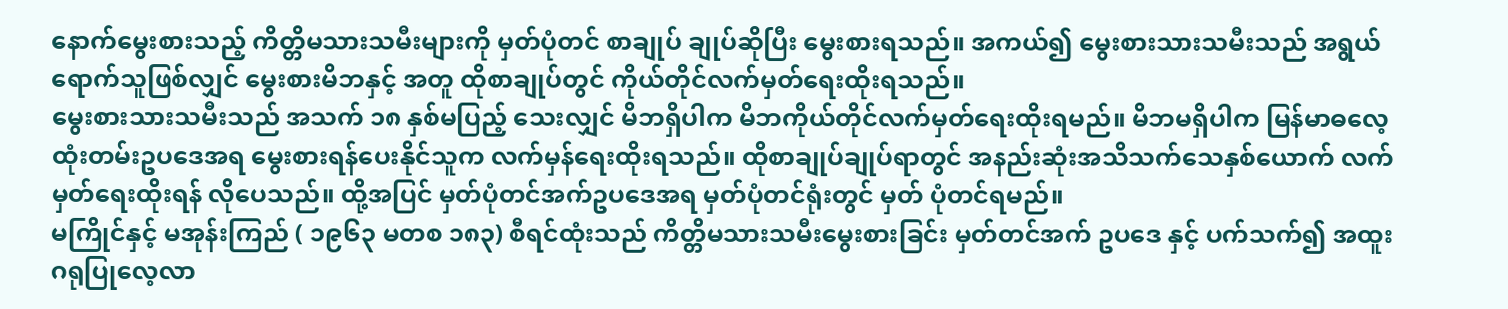နောက်မွေးစားသည့် ကိတ္တိမသားသမီးများကို မှတ်ပုံတင် စာချုပ် ချုပ်ဆိုပြီး မွေးစားရသည်။ အကယ်၍ မွေးစားသားသမီးသည် အရွယ် ရောက်သူဖြစ်လျှင် မွေးစားမိဘနှင့် အတူ ထိုစာချုပ်တွင် ကိုယ်တိုင်လက်မှတ်ရေးထိုးရသည်။
မွေးစားသားသမီးသည် အသက် ၁၈ နှစ်မပြည့် သေးလျှင် မိဘရှိပါက မိဘကိုယ်တိုင်လက်မှတ်ရေးထိုးရမည်။ မိဘမရှိပါက မြန်မာဓလေ့ ထုံးတမ်းဥပဒေအရ မွေးစားရန်ပေးနိုင်သူက လက်မှန်ရေးထိုးရသည်။ ထိုစာချုပ်ချုပ်ရာတွင် အနည်းဆုံးအသိသက်သေနှစ်ယောက် လက်မှတ်ရေးထိုးရန် လိုပေသည်။ ထို့အပြင် မှတ်ပုံတင်အက်ဥပဒေအရ မှတ်ပုံတင်ရုံးတွင် မှတ် ပုံတင်ရမည်။
မကြိုင်နှင့် မအုန်းကြည် ( ၁၉၆၃ မတစ ၁၈၃) စီရင်ထုံးသည် ကိတ္တိမသားသမီးမွေးစားခြင်း မှတ်တင်အက် ဥပဒေ နှင့် ပက်သက်၍ အထူးဂရုပြုလေ့လာ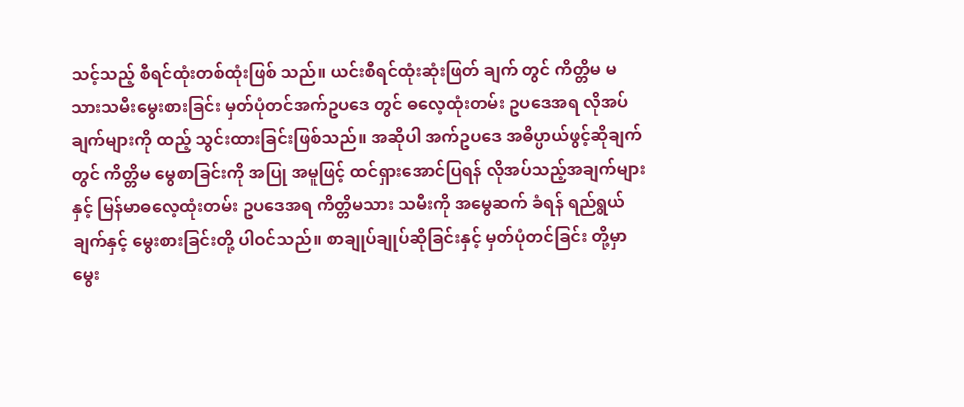သင့်သည့် စီရင်ထုံးတစ်ထုံးဖြစ် သည်။ ယင်းစီရင်ထုံးဆုံးဖြတ် ချက် တွင် ကိတ္တိမ မသားသမီးမွေးစားခြင်း မှတ်ပုံတင်အက်ဥပဒေ တွင် ဓလေ့ထုံးတမ်း ဥပဒေအရ လိုအပ်ချက်များကို ထည့် သွင်းထားခြင်းဖြစ်သည်။ အဆိုပါ အက်ဥပဒေ အဓိပ္ပာယ်ဖွင့်ဆိုချက်တွင် ကိတ္တိမ မွေစာခြင်းကို အပြု အမူဖြင့် ထင်ရှားအောင်ပြရန် လိုအပ်သည့်အချက်များနှင့် မြန်မာဓလေ့ထုံးတမ်း ဥပဒေအရ ကိတ္တိမသား သမီးကို အမွေဆက် ခံရန် ရည်ရွယ်ချက်နှင့် မွေးစားခြင်းတို့ ပါဝင်သည်။ စာချုပ်ချုပ်ဆိုခြင်းနှင့် မှတ်ပုံတင်ခြင်း တို့မှာ မွေး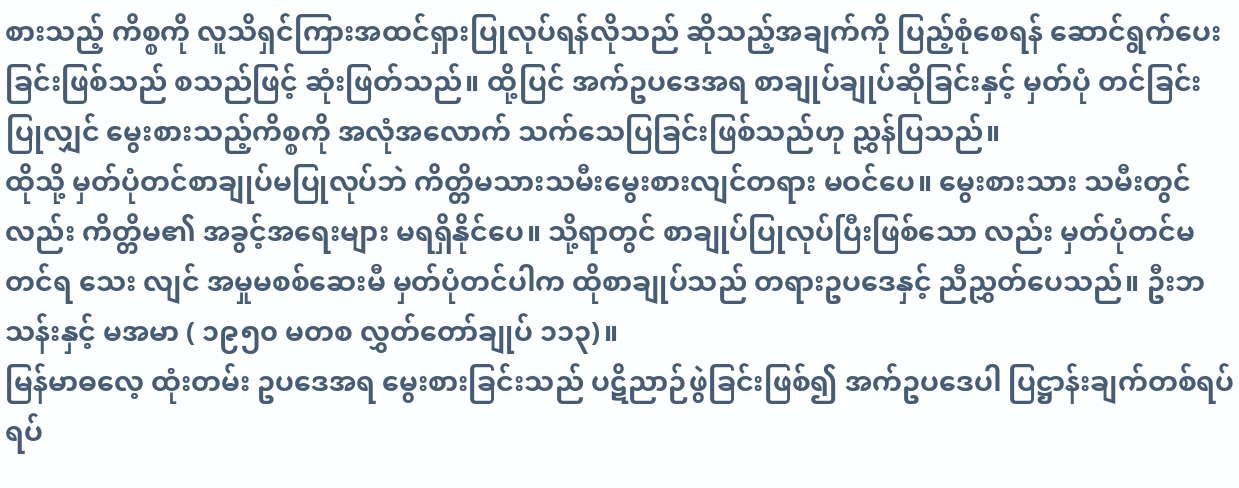စားသည့် ကိစ္စကို လူသိရှင်ကြားအထင်ရှားပြုလုပ်ရန်လိုသည် ဆိုသည့်အချက်ကို ပြည့်စုံစေရန် ဆောင်ရွက်ပေးခြင်းဖြစ်သည် စသည်ဖြင့် ဆုံးဖြတ်သည်။ ထို့ပြင် အက်ဥပဒေအရ စာချုပ်ချုပ်ဆိုခြင်းနှင့် မှတ်ပုံ တင်ခြင်းပြုလျှင် မွေးစားသည့်ကိစ္စကို အလုံအလောက် သက်သေပြခြင်းဖြစ်သည်ဟု ညွှန်ပြသည်။
ထိုသို့ မှတ်ပုံတင်စာချုပ်မပြုလုပ်ဘဲ ကိတ္တိမသားသမီးမွေးစားလျင်တရား မဝင်ပေ။ မွေးစားသား သမီးတွင်လည်း ကိတ္တိမ၏ အခွင့်အရေးများ မရရှိနိုင်ပေ။ သို့ရာတွင် စာချုပ်ပြုလုပ်ပြီးဖြစ်သော လည်း မှတ်ပုံတင်မတင်ရ သေး လျင် အမှုမစစ်ဆေးမီ မှတ်ပုံတင်ပါက ထိုစာချုပ်သည် တရားဥပဒေနှင့် ညီညွှတ်ပေသည်။ ဦးဘသန်းနှင့် မအမာ ( ၁၉၅၀ မတစ လွှတ်တော်ချုပ် ၁၁၃)။
မြန်မာဓလေ့ ထုံးတမ်း ဥပဒေအရ မွေးစားခြင်းသည် ပဋိညာဉ်ဖွဲခြင်းဖြစ်၍ အက်ဥပဒေပါ ပြဋ္ဌာန်းချက်တစ်ရပ် ရပ်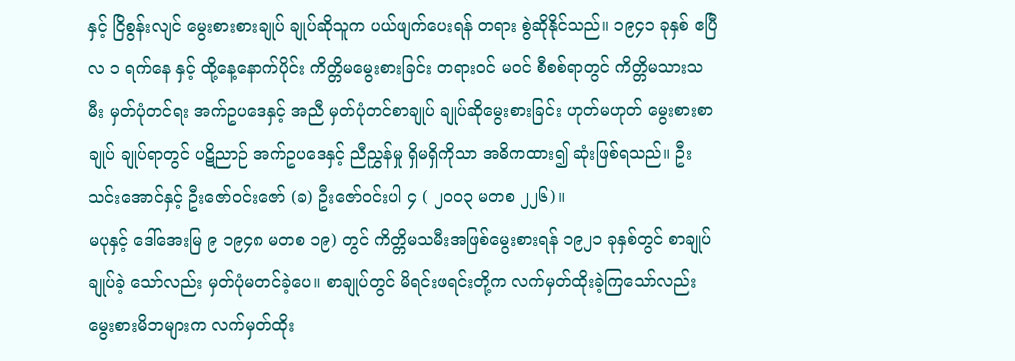နှင့် ငြိစွန်းလျင် မွေးစားစားချုပ် ချုပ်ဆိုသူက ပယ်ဖျက်ပေးရန် တရား စွဲဆိုနိုင်သည်။ ၁၉၄၁ ခုနှစ် ဧပြီလ ၁ ရက်နေ နှင့် ထို့နေ့နောက်ပိုင်း ကိတ္တိမမွေးစားခြင်း တရားဝင် မဝင် စီစစ်ရာတွင် ကိတ္တိမသားသမီး မှတ်ပုံတင်ရး အက်ဥပဒေနှင့် အညီ မှတ်ပုံတင်စာချုပ် ချုပ်ဆိုမွေးစားခြင်း ဟုတ်မဟုတ် မွေးစားစာချုပ် ချုပ်ရာတွင် ပဋိညာဉ် အက်ဥပဒေနှင့် ညီညွှန်မှု ရှိမရှိကိုသာ အဓိကထား၍ ဆုံးဖြစ်ရသည်။ ဦးသင်းအောင်နှင့် ဦးဇော်ဝင်းဇော် (ခ) ဦးဇော်ဝင်းပါ ၄ ( ၂၀၀၃ မတစ ၂၂၆)။
မပုနှင့် ဒေါ်အေးမြ ၉ ၁၉၄၈ မတစ ၁၉) တွင် ကိတ္တိမသမီးအဖြစ်မွေးစားရန် ၁၉၂၁ ခုနှစ်တွင် စာချုပ်ချုပ်ခဲ့ သော်လည်း မှတ်ပုံမတင်ခဲ့ပေ။ စာချုပ်တွင် မိရင်းဖရင်းတို့က လက်မှတ်ထိုးခဲ့ကြသော်လည်း မွေးစားမိဘများက လက်မှတ်ထိုး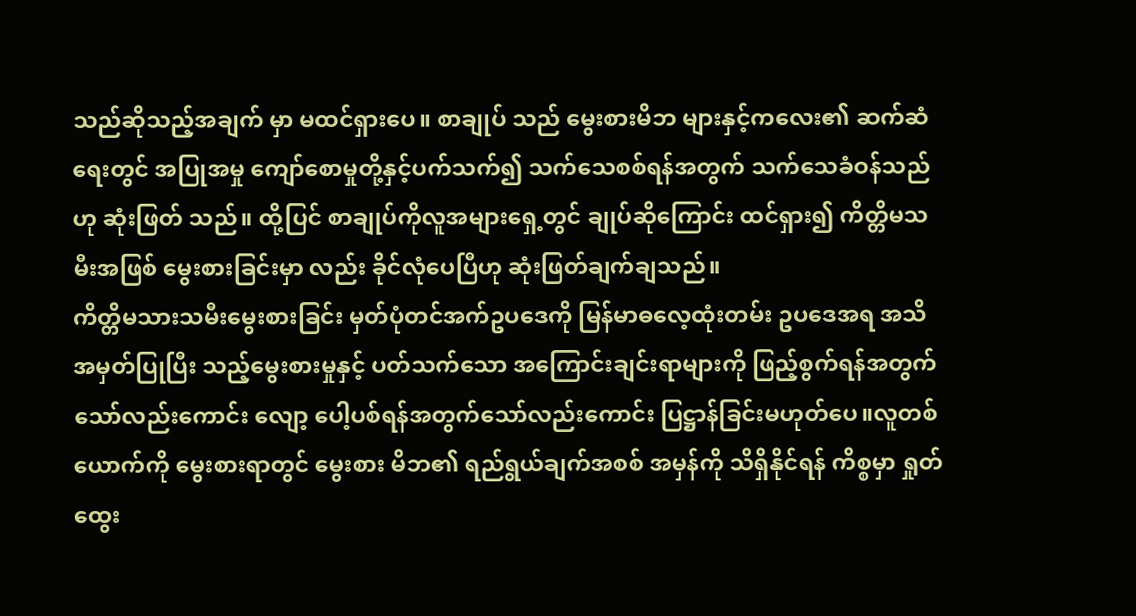သည်ဆိုသည့်အချက် မှာ မထင်ရှားပေ။ စာချုပ် သည် မွေးစားမိဘ များနှင့်ကလေး၏ ဆက်ဆံ ရေးတွင် အပြုအမှု ကျော်စောမှုတို့နှင့်ပက်သက်၍ သက်သေစစ်ရန်အတွက် သက်သေခံဝန်သည်ဟု ဆုံးဖြတ် သည်။ ထို့ပြင် စာချုပ်ကိုလူအများရှေ့တွင် ချုပ်ဆိုကြောင်း ထင်ရှား၍ ကိတ္တိမသမီးအဖြစ် မွေးစားခြင်းမှာ လည်း ခိုင်လုံပေပြီဟု ဆုံးဖြတ်ချက်ချသည်။
ကိတ္တိမသားသမီးမွေးစားခြင်း မှတ်ပုံတင်အက်ဥပဒေကို မြန်မာဓလေ့ထုံးတမ်း ဥပဒေအရ အသိအမှတ်ပြုပြီး သည့်မွေးစားမှုနှင့် ပတ်သက်သော အကြောင်းချင်းရာများကို ဖြည့်စွက်ရန်အတွက် သော်လည်းကောင်း လျော့ ပေါ့ပစ်ရန်အတွက်သော်လည်းကောင်း ပြဋ္ဌာန်ခြင်းမဟုတ်ပေ။လူတစ်ယောက်ကို မွေးစားရာတွင် မွေးစား မိဘ၏ ရည်ရွယ်ချက်အစစ် အမှန်ကို သိရှိနိုင်ရန် ကိစ္စမှာ ရှုတ်ထွေး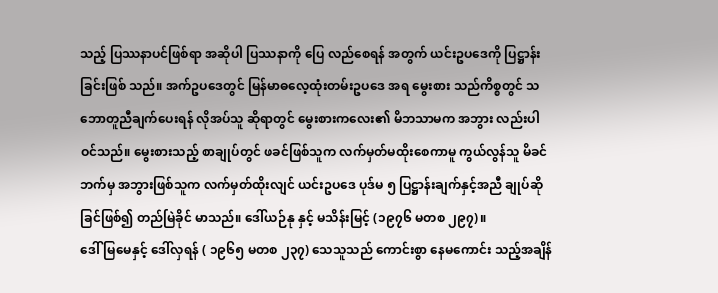သည့် ပြဿနာပင်ဖြစ်ရာ အဆိုပါ ပြဿနာကို ပြေ လည်စေရန် အတွက် ယင်းဥပဒေကို ပြဋ္ဌာန်းခြင်းဖြစ် သည်။ အက်ဥပဒေတွင် မြန်မာဓလေ့ထုံးတမ်းဥပဒေ အရ မွေးစား သည်ကိစ္စတွင် သဘောတူညီချက်ပေးရန် လိုအပ်သူ ဆိုရာတွင် မွေးစားကလေး၏ မိဘသာမက အဘွား လည်းပါဝင်သည်။ မွေးစားသည့် စာချုပ်တွင် ဖခင်ဖြစ်သူက လက်မှတ်မထိုးစေကာမူ ကွယ်လွန်သူ မိခင်ဘက်မှ အဘွားဖြစ်သူက လက်မှတ်ထိုးလျင် ယင်းဥပဒေ ပုဒ်မ ၅ ပြဋ္ဌာန်းချက်နှင့်အညီ ချုပ်ဆိုခြင်ဖြစ်၍ တည်မြဲခိုင် မာသည်။ ဒေါ်ယဉ်နု နှင့် မသိန်းမြင့် (၁၉၇၆ မတစ ၂၉၇)။
ဒေါ်မြမေနှင့် ဒေါ်လှရန် ( ၁၉၆၅ မတစ ၂၃၇) သေသူသည် ကောင်းစွာ နေမကောင်း သည့်အချိန်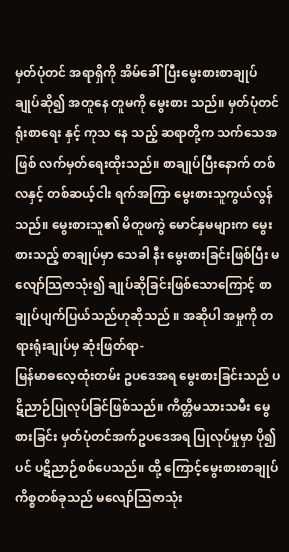မှတ်ပုံတင် အရာရှိကို အိမ်ခေါ်ပြီးမွေးစားစာချုပ် ချုပ်ဆို၍ အတူနေ တူမကို မွေးစား သည်။ မှတ်ပုံတင်ရုံးစာရေး နှင့် ကုသ နေ သည့် ဆရာတို့က သက်သေအဖြစ် လက်မှတ်ရေးထိုးသည်။ စာချုပ်ပြီးနောက် တစ်လနှင့် တစ်ဆယ့်ငါး ရက်အကြာ မွေးစားသူကွယ်လွန်သည်။ မွေးစားသူ၏ မိတူဖကွဲ မောင်နှမများက မွေးစားသည့် စာချုပ်မှာ သေခါ နီး မွေးစားခြင်းဖြစ်ပြီး မလျော်သြဇာသုံး၍ ချုပ်ဆိုခြင်းဖြစ်သောကြောင့် စာချုပ်ပျက်ပြယ်သည်ဟုဆိုသည် ။ အဆိုပါ အမှုကို တရားရုံးချုပ်မှ ဆုံးဖြတ်ရာ-
မြန်မာဓလေ့ထုံးတမ်း ဥပဒေအရ မွေးစားခြင်းသည် ပဋိညာဉ်ပြုလုပ်ခြင်ဖြစ်သည်။ ကိတ္တိမသားသမီး မွေစားခြင်း မှတ်ပုံတင်အက်ဥပဒေအရ ပြုလုပ်မှုမှာ ပို၍ပင် ပဋိညာဉ်စစ်ပေသည်။ ထို့ ကြောင့်မွေးစားစာချုပ်ကိစ္စတစ်ခုသည် မလျော်သြဇာသုံး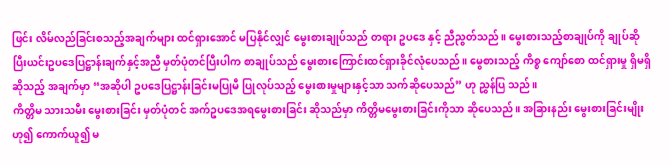ဖြင်း လိမ်လည်ခြင်းစသည့်အချက်များ ထင်ရှားအောင် မပြနိုင်လျှင် မွေးစားချုပ်သည် တရား ဥပဒေ နှင့် ညီညွတ်သည်။ မွေးစားသည့်စာချုပ်ကို ချုပ်ဆိုပြီးယင်းဥပဒေပြဋ္ဌာန်းချက်နှင့်အညီ မှတ်ပုံတင်ပြီးပါက စာချုပ်သည် မွေးစားကြောင်းထင်ရှားခိုင်လုံပေသည်။ မွေစားသည့် ကိစ္စ ကျော်စော ထင်ရှားမှု ရှိမရှိ ဆိုသည့် အချက်မှာ “အဆိုပါ ဥပဒေပြဋ္ဌာန်းခြင်းမပြုမီ ပြုလုပ်သည့် မွေးစားမှုများနှင့်သာ သက်ဆိုပေသည်” ဟု ညွှန်ပြ သည်။
ကိတ္တိမ သားသမီး မွေးစားခြင်း မှတ်ပုံတင် အက်ဥပဒေအရမွေးစားခြင်း ဆိုသည်မှာ ကိတ္တိမမွေးစားခြင်းကိုသာ ဆိုပေသည်။ အခြားနည်း မွေးစားခြင်းမျိုးဟု၍ ကောက်ယူ၍ မ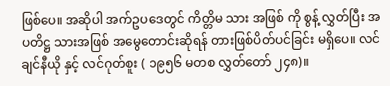ဖြစ်ပေ။ အဆိုပါ အက်ဥပဒေတွင် ကိတ္တိမ သား အဖြစ် ကို စွန့် လွှတ်ပြီး အပတိဋ္ဌ သားအဖြစ် အမွေတောင်းဆိုရန် တားဖြစ်ပိတ်ပင်ခြင်း မရှိပေ။ လင်ချင်နီယို နှင့် လင်ဂုတ်စူး ( ၁၉၅၆ မတစ လွှတ်တော် ၂၄၈)။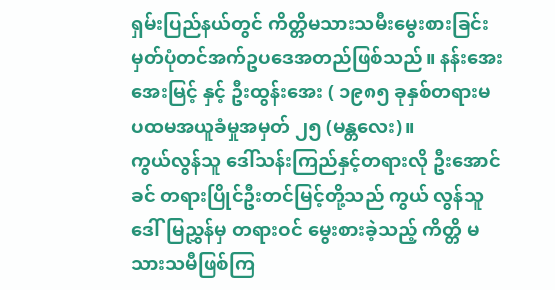ရှမ်းပြည်နယ်တွင် ကိတ္တိမသားသမီးမွေးစားခြင်း မှတ်ပုံတင်အက်ဥပဒေအတည်ဖြစ်သည်။ နန်းအေးအေးမြင့် နှင့် ဦးထွန်းအေး ( ၁၉၈၅ ခုနှစ်တရားမ ပထမအယူခံမှုအမှတ် ၂၅ (မန္တလေး)။
ကွယ်လွန်သူ ဒေါ်သန်းကြည်နှင့်တရားလို ဦးအောင်ခင် တရားပြိုင်ဦးတင်မြင့်တို့သည် ကွယ် လွန်သူ ဒေါ်မြညွှန်မှ တရားဝင် မွေးစားခဲ့သည့် ကိတ္တိ မသားသမီဖြစ်ကြ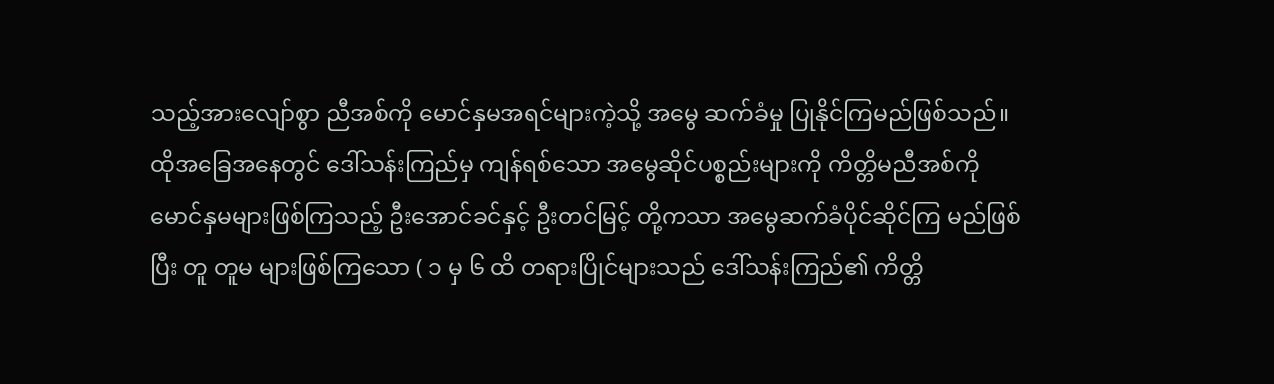သည့်အားလျော်စွာ ညီအစ်ကို မောင်နှမအရင်များကဲ့သို့ အမွေ ဆက်ခံမှု ပြုနိုင်ကြမည်ဖြစ်သည်။ ထိုအခြေအနေတွင် ဒေါ်သန်းကြည်မှ ကျန်ရစ်သော အမွေဆိုင်ပစ္စည်းများကို ကိတ္တိမညီအစ်ကို မောင်နှမများဖြစ်ကြသည့် ဦးအောင်ခင်နှင့် ဦးတင်မြင့် တို့ကသာ အမွေဆက်ခံပိုင်ဆိုင်ကြ မည်ဖြစ်ပြီး တူ တူမ များဖြစ်ကြသော ( ၁ မှ ၆ ထိ တရားပြိုင်များသည် ဒေါ်သန်းကြည်၏ ကိတ္တိ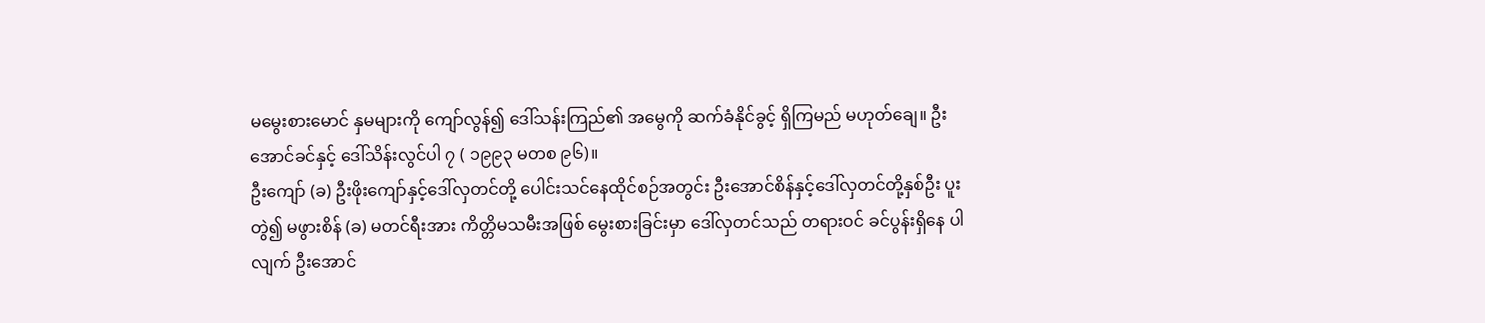မမွေးစားမောင် နှမများကို ကျော်လွန်၍ ဒေါ်သန်းကြည်၏ အမွေကို ဆက်ခံနိုင်ခွင့် ရှိကြမည် မဟုတ်ချေ။ ဦးအောင်ခင်နှင့် ဒေါ်သိန်းလွင်ပါ ၇ ( ၁၉၉၃ မတစ ၉၆)။
ဦးကျော် (ခ) ဦးဖိုးကျော်နှင့်ဒေါ်လှတင်တို့ ပေါင်းသင်နေထိုင်စဉ်အတွင်း ဦးအောင်စိန်နှင့်ဒေါ်လှတင်တို့နှစ်ဦး ပူးတွဲ၍ မဖွားစိန် (ခ) မတင်ရီးအား ကိတ္တိမသမီးအဖြစ် မွေးစားခြင်းမှာ ဒေါ်လှတင်သည် တရားဝင် ခင်ပွန်းရှိနေ ပါလျက် ဦးအောင်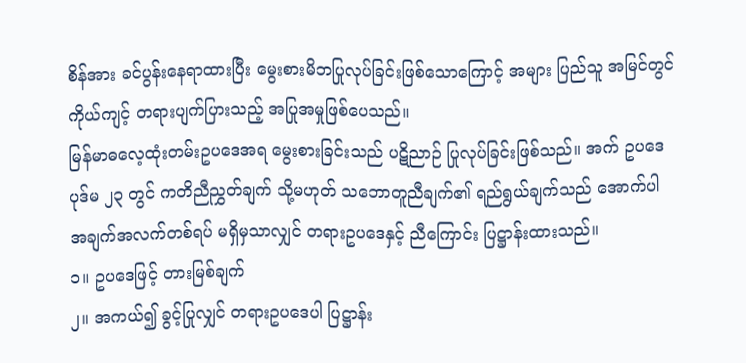စိန်အား ခင်ပွန်းနေရာထားပြီး မွေးစားမိဘပြုလုပ်ခြင်းဖြစ်သောကြောင့် အများ ပြည်သူ အမြင်တွင် ကိုယ်ကျင့် တရားပျက်ပြားသည့် အပြုအမှုဖြစ်ပေသည်။
မြန်မာဓလေ့ထုံးတမ်းဥပဒေအရ မွေးစားခြင်းသည် ပဋိညာဉ် ပြုလုပ်ခြင်းဖြစ်သည်။ အက် ဥပဒေပုဒ်မ ၂၃ တွင် ကတိညီညွှတ်ချက် သို့မဟုတ် သဘောတူညီချက်၏ ရည်ရွယ်ချက်သည် အောက်ပါ အချက်အလက်တစ်ရပ် မရှိမှသာလျှင် တရားဥပဒေနှင့် ညီကြောင်း ပြဋ္ဌာန်းထားသည်။
၁။ ဥပဒေဖြင့် တားမြစ်ချက်
၂။ အကယ်၍ ခွင့်ပြုလျှင် တရားဥပဒေပါ ပြဋ္ဌာန်း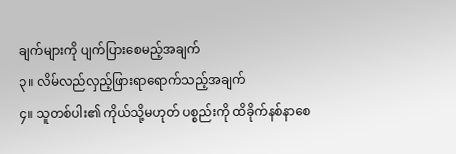ချက်များကို ပျက်ပြားစေမည့်အချက်
၃။ လိမ်လည်လှည့်ဖြားရာရောက်သည့်အချက်
၄။ သူတစ်ပါး၏ ကိုယ်သို့မဟုတ် ပစ္စည်းကို ထိခိုက်နစ်နာစေ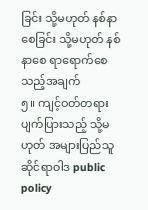ခြင်း သို့မဟုတ် နစ်နာစေခြင်း သို့မဟုတ် နစ်နာစေ ရာရောက်စေသည့်အချက်
၅။ ကျင့်ဝတ်တရားပျက်ပြားသည့် သို့မဟုတ် အများပြည်သူဆိုင်ရာဝါဒ public policy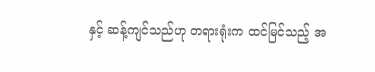နှင့် ဆန့်ကျင်သည်ဟု တရားရုံးက ထင်မြင်သည့် အ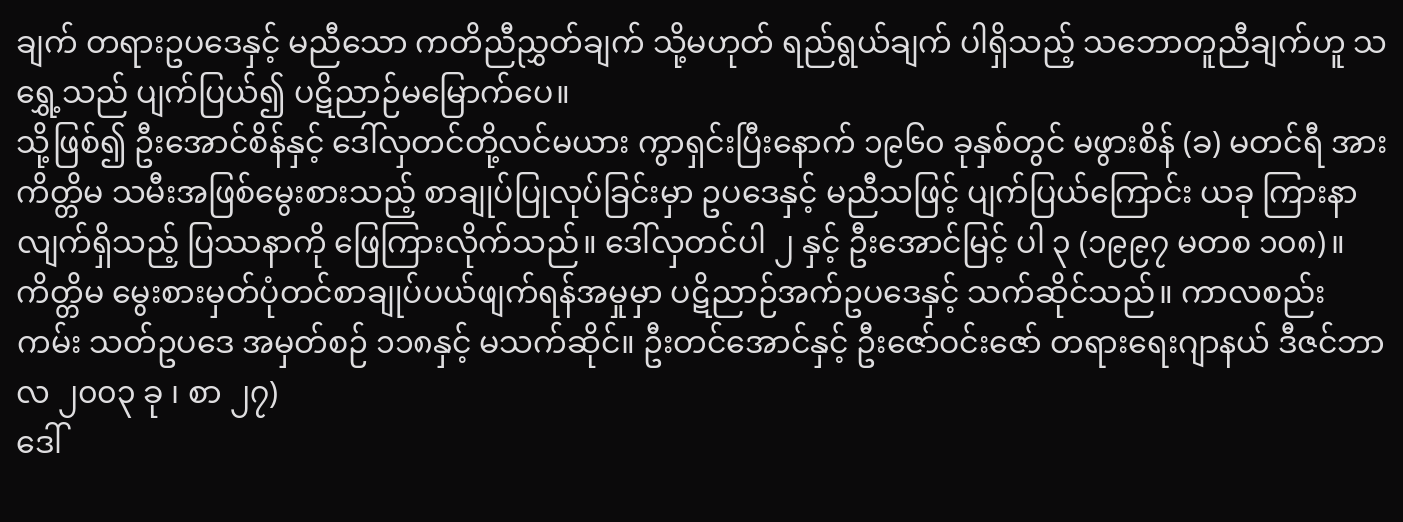ချက် တရားဥပဒေနှင့် မညီသော ကတိညီညွှတ်ချက် သို့မဟုတ် ရည်ရွယ်ချက် ပါရှိသည့် သဘောတူညီချက်ဟူ သရွှေ့သည် ပျက်ပြယ်၍ ပဋိညာဉ်မမြောက်ပေ။
သို့ဖြစ်၍ ဦးအောင်စိန်နှင့် ဒေါ်လှတင်တို့လင်မယား ကွာရှင်းပြီးနောက် ၁၉၆၀ ခုနှစ်တွင် မဖွားစိန် (ခ) မတင်ရီ အား ကိတ္တိမ သမီးအဖြစ်မွေးစားသည့် စာချုပ်ပြုလုပ်ခြင်းမှာ ဥပဒေနှင့် မညီသဖြင့် ပျက်ပြယ်ကြောင်း ယခု ကြားနာ လျက်ရှိသည့် ပြဿနာကို ဖြေကြားလိုက်သည်။ ဒေါ်လှတင်ပါ ၂ နှင့် ဦးအောင်မြင့် ပါ ၃ (၁၉၉၇ မတစ ၁၀၈)။
ကိတ္တိမ မွေးစားမှတ်ပုံတင်စာချုပ်ပယ်ဖျက်ရန်အမှုမှာ ပဋိညာဉ်အက်ဥပဒေနှင့် သက်ဆိုင်သည်။ ကာလစည်း ကမ်း သတ်ဥပဒေ အမှတ်စဉ် ၁၁၈နှင့် မသက်ဆိုင်။ ဦးတင်အောင်နှင့် ဦးဇော်ဝင်းဇော် တရားရေးဂျာနယ် ဒီဇင်ဘာလ ၂၀၀၃ ခု ၊ စာ ၂၇)
ဒေါ်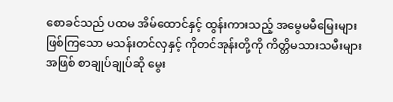စောခင်သည် ပထမ အိမ်ထောင်နှင့် ထွန်းကားသည့် အမွေမမီမြေးများဖြစ်ကြသော မသန်းတင်လှနှင့် ကိုတင်အုန်းတို့ကို ကိတ္တိမသားသမီးများအဖြစ် စာချုပ်ချုပ်ဆို မွေး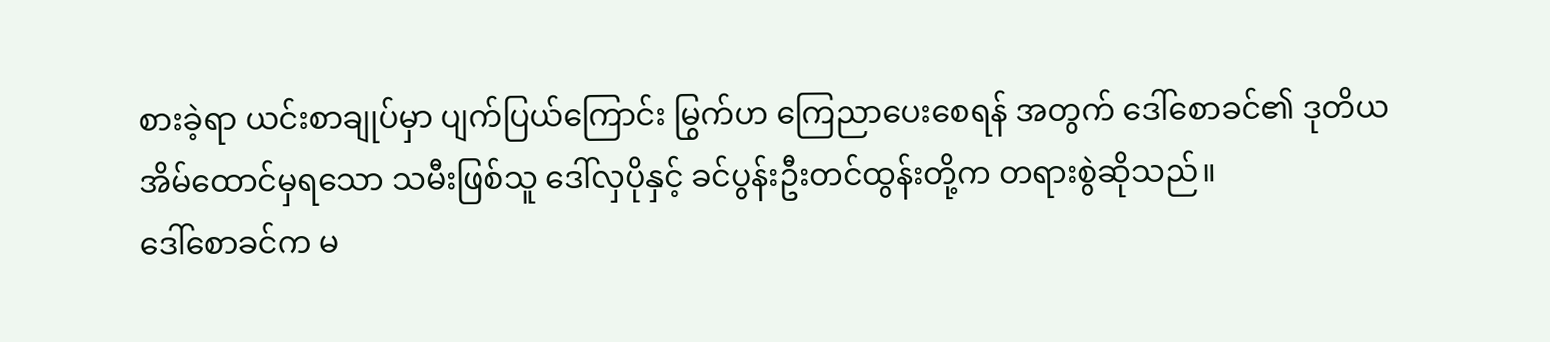စားခဲ့ရာ ယင်းစာချုပ်မှာ ပျက်ပြယ်ကြောင်း မြွက်ဟ ကြေညာပေးစေရန် အတွက် ဒေါ်စောခင်၏ ဒုတိယအိမ်ထောင်မှရသော သမီးဖြစ်သူ ဒေါ်လှပိုနှင့် ခင်ပွန်းဦးတင်ထွန်းတို့က တရားစွဲဆိုသည်။
ဒေါ်စောခင်က မ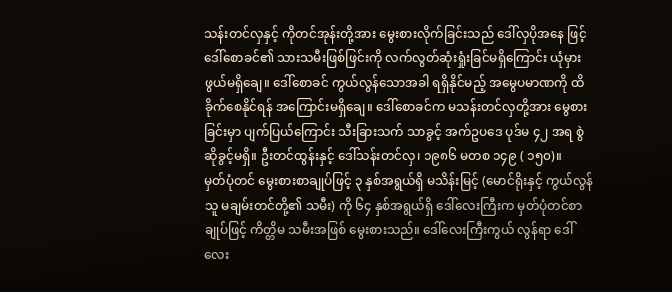သန်းတင်လှနှင့် ကိုတင်အုန်းတို့အား မွေးစားလိုက်ခြင်းသည် ဒေါ်လှပိုအနေ ဖြင့် ဒေါ်စောခင်၏ သားသမီးဖြစ်ဖြင်းကို လက်လွတ်ဆုံးရှုံးခြင်မရှိကြောင်း ယုံမှားဖွယ်မရှိချေ။ ဒေါ်စောခင် ကွယ်လွန်သောအခါ ရရှိနိုင်မည့် အမွေပမာဏကို ထိခိုက်စေနိုင်ရန် အကြောင်းမရှိချေ။ ဒေါ်စောခင်က မသန်းတင်လှတို့အား မွေစားခြင်းမှာ ပျက်ပြယ်ကြောင်း သီးခြားသက် သာခွင့် အက်ဥပဒေ ပုဒ်မ ၄၂ အရ စွဲဆိုခွင့်မရှိ။ ဦးတင်ထွန်းနှင့် ဒေါ်သန်းတင်လှ၊ ၁၉၈၆ မတစ ၁၄၉ ( ၁၅၀)။
မှတ်ပုံတင် မွေးစားစာချုပ်ဖြင့် ၃ နှစ်အရွယ်ရှိ မသိန်းမြင့် (မောင်ရိုးနှင့် ကွယ်လွန်သူ မချမ်းတင်တို့၏ သမီး) ကို ၆၄ နှစ်အရွယ်ရှိ ဒေါ်လေးကြီးက မှတ်ပုံတင်စာချုပ်ဖြင့် ကိတ္တိမ သမီးအဖြစ် မွေးစားသည်။ ဒေါ်လေးကြီးကွယ် လွန်ရာ ဒေါ်လေး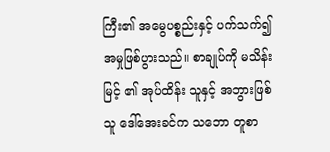ကြီး၏ အမွေပစ္စည်းနှင့် ပက်သက်၍ အမှုဖြစ်ပွားသည်။ စာချုပ်ကို မသိန်းမြင့် ၏ အုပ်ထိန်း သူနှင့် အဘွားဖြစ်သူ ဒေါ်အေးခင်က သဘော တူစာ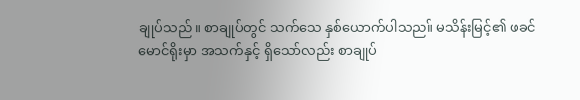ချုပ်သည်။ စာချုပ်တွင် သက်သေ နှစ်ယောက်ပါသည။် မသိန်းမြင့်၏ ဖခင် မောင်ရိုးမှာ အသက်နှင့် ရှိသော်လည်း စာချုပ်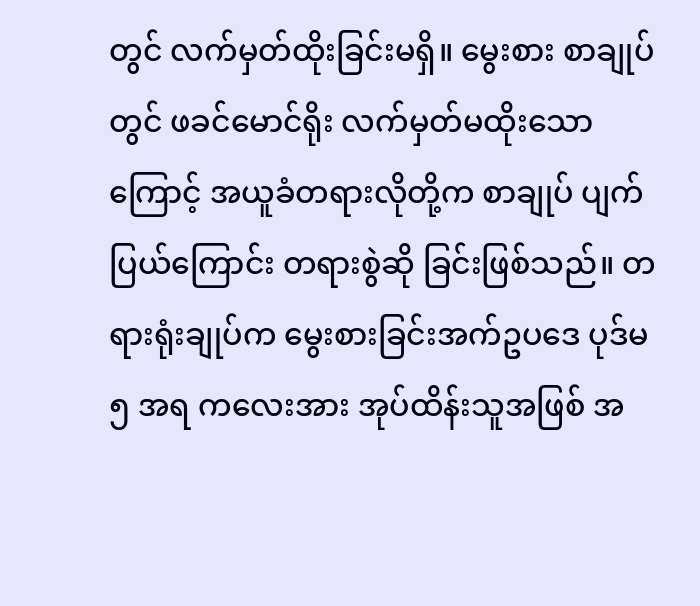တွင် လက်မှတ်ထိုးခြင်းမရှိ။ မွေးစား စာချုပ် တွင် ဖခင်မောင်ရိုး လက်မှတ်မထိုးသောကြောင့် အယူခံတရားလိုတို့က စာချုပ် ပျက်ပြယ်ကြောင်း တရားစွဲဆို ခြင်းဖြစ်သည်။ တရားရုံးချုပ်က မွေးစားခြင်းအက်ဥပဒေ ပုဒ်မ ၅ အရ ကလေးအား အုပ်ထိန်းသူအဖြစ် အ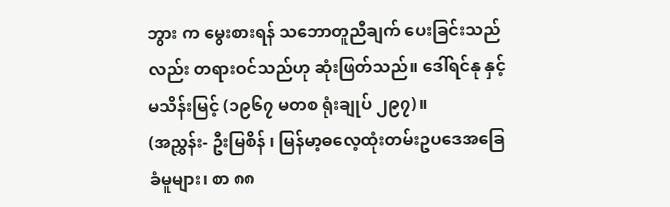ဘွား က မွေးစားရန် သဘောတူညီချက် ပေးခြင်းသည်လည်း တရားဝင်သည်ဟု ဆုံးဖြတ်သည်။ ဒေါ်ရင်နု နှင့် မသိန်းမြင့် (၁၉၆၇ မတစ ရုံးချုပ် ၂၉၇)။
(အညွှန်း- ဦးမြစိန် ၊ မြန်မာ့ဓလေ့ထုံးတမ်းဥပဒေအခြေခံမူများ၊ စာ ၈၈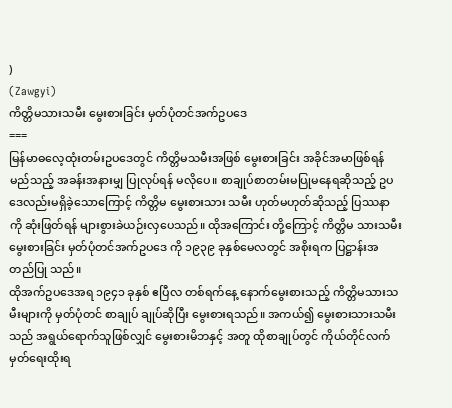)
(Zawgyi)
ကိတ္တိမသားသမီး မွေးစားခြင်း မှတ်ပုံတင်အက်ဥပဒေ
===
မြန်မာဓလေ့ထုံးတမ်းဥပဒေတွင် ကိတ္တိမသမီးအဖြစ် မွေးစားခြင်း အခိုင်အမာဖြစ်ရန် မည်သည့် အခန်းအနားမျှ ပြုလုပ်ရန် မလိုပေ။ စာချုပ်စာတမ်းမပြုမနေရဆိုသည့် ဥပဒေလည်းမရှိခဲ့သောကြောင့် ကိတ္တိမ မွေးစားသား သမီး ဟုတ်မဟုတ်ဆိုသည့် ပြဿနာကို ဆုံးဖြတ်ရန် များစွားခဲယဉ်းလှပေသည်။ ထိုအကြောင်း တို့ကြောင့် ကိတ္တိမ သားသမီးမွေးစားခြင်း မှတ်ပုံတင်အက်ဥပဒေ ကို ၁၉၃၉ ခုနှစ်မေလတွင် အစိုးရက ပြဋ္ဌာန်းအတည်ပြု သည်။
ထိုအက်ဥပဒေအရ ၁၉၄၁ ခုနှစ် ဧပြီလ တစ်ရက်နေ့ နောက်မွေးစားသည့် ကိတ္တိမသားသမီးများကို မှတ်ပုံတင် စာချုပ် ချုပ်ဆိုပြီး မွေးစားရသည်။ အကယ်၍ မွေးစားသားသမီးသည် အရွယ်ရောက်သူဖြစ်လျှင် မွေးစားမိဘနှင့် အတူ ထိုစာချုပ်တွင် ကိုယ်တိုင်လက်မှတ်ရေးထိုးရ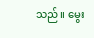သည်။ မွေး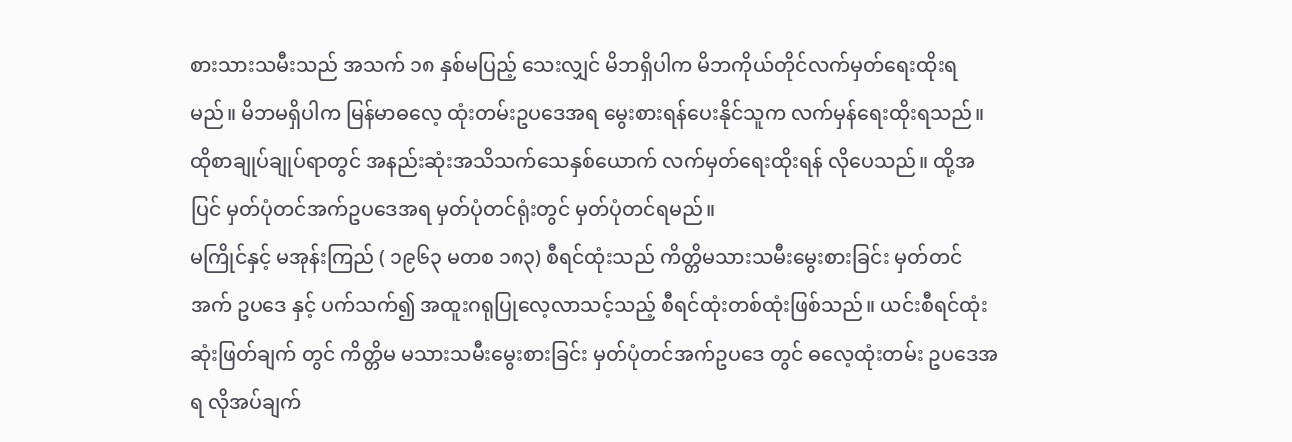စားသားသမီးသည် အသက် ၁၈ နှစ်မပြည့် သေးလျှင် မိဘရှိပါက မိဘကိုယ်တိုင်လက်မှတ်ရေးထိုးရမည်။ မိဘမရှိပါက မြန်မာဓလေ့ ထုံးတမ်းဥပဒေအရ မွေးစားရန်ပေးနိုင်သူက လက်မှန်ရေးထိုးရသည်။ ထိုစာချုပ်ချုပ်ရာတွင် အနည်းဆုံးအသိသက်သေနှစ်ယောက် လက်မှတ်ရေးထိုးရန် လိုပေသည်။ ထို့အပြင် မှတ်ပုံတင်အက်ဥပဒေအရ မှတ်ပုံတင်ရုံးတွင် မှတ်ပုံတင်ရမည်။
မကြိုင်နှင့် မအုန်းကြည် ( ၁၉၆၃ မတစ ၁၈၃) စီရင်ထုံးသည် ကိတ္တိမသားသမီးမွေးစားခြင်း မှတ်တင်အက် ဥပဒေ နှင့် ပက်သက်၍ အထူးဂရုပြုလေ့လာသင့်သည့် စီရင်ထုံးတစ်ထုံးဖြစ်သည်။ ယင်းစီရင်ထုံးဆုံးဖြတ်ချက် တွင် ကိတ္တိမ မသားသမီးမွေးစားခြင်း မှတ်ပုံတင်အက်ဥပဒေ တွင် ဓလေ့ထုံးတမ်း ဥပဒေအရ လိုအပ်ချက်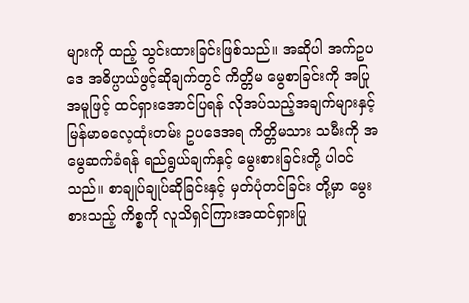များကို ထည့် သွင်းထားခြင်းဖြစ်သည်။ အဆိုပါ အက်ဥပဒေ အဓိပ္ပာယ်ဖွင့်ဆိုချက်တွင် ကိတ္တိမ မွေစာခြင်းကို အပြု အမူဖြင့် ထင်ရှားအောင်ပြရန် လိုအပ်သည့်အချက်များနှင့် မြန်မာဓလေ့ထုံးတမ်း ဥပဒေအရ ကိတ္တိမသား သမီးကို အမွေဆက်ခံရန် ရည်ရွယ်ချက်နှင့် မွေးစားခြင်းတို့ ပါဝင်သည်။ စာချုပ်ချုပ်ဆိုခြင်းနှင့် မှတ်ပုံတင်ခြင်း တို့မှာ မွေးစားသည့် ကိစ္စကို လူသိရှင်ကြားအထင်ရှားပြု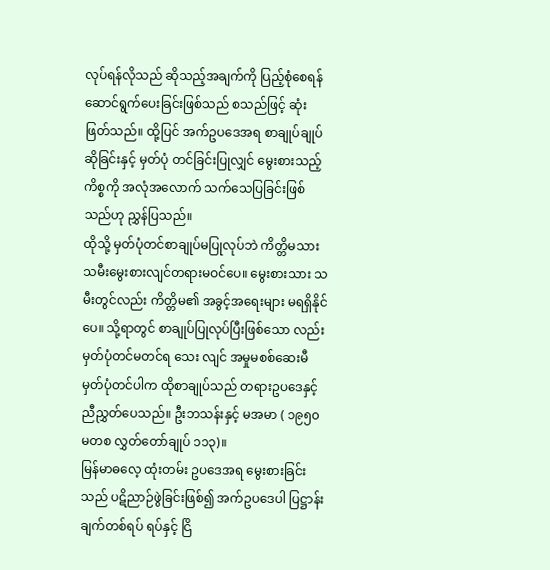လုပ်ရန်လိုသည် ဆိုသည့်အချက်ကို ပြည့်စုံစေရန် ဆောင်ရွက်ပေးခြင်းဖြစ်သည် စသည်ဖြင့် ဆုံးဖြတ်သည်။ ထို့ပြင် အက်ဥပဒေအရ စာချုပ်ချုပ်ဆိုခြင်းနှင့် မှတ်ပုံ တင်ခြင်းပြုလျှင် မွေးစားသည့်ကိစ္စကို အလုံအလောက် သက်သေပြခြင်းဖြစ်သည်ဟု ညွှန်ပြသည်။
ထိုသို့ မှတ်ပုံတင်စာချုပ်မပြုလုပ်ဘဲ ကိတ္တိမသားသမီးမွေးစားလျင်တရားမဝင်ပေ။ မွေးစားသား သမီးတွင်လည်း ကိတ္တိမ၏ အခွင့်အရေးများ မရရှိနိုင်ပေ။ သို့ရာတွင် စာချုပ်ပြုလုပ်ပြီးဖြစ်သော လည်း မှတ်ပုံတင်မတင်ရ သေး လျင် အမှုမစစ်ဆေးမီ မှတ်ပုံတင်ပါက ထိုစာချုပ်သည် တရားဥပဒေနှင့် ညီညွှတ်ပေသည်။ ဦးဘသန်းနှင့် မအမာ ( ၁၉၅၀ မတစ လွှတ်တော်ချုပ် ၁၁၃)။
မြန်မာဓလေ့ ထုံးတမ်း ဥပဒေအရ မွေးစားခြင်းသည် ပဋိညာဉ်ဖွဲခြင်းဖြစ်၍ အက်ဥပဒေပါ ပြဋ္ဌာန်းချက်တစ်ရပ် ရပ်နှင့် ငြိ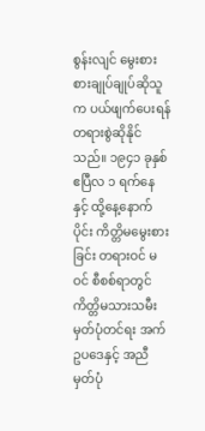စွန်းလျင် မွေးစားစားချုပ်ချုပ်ဆိုသူက ပယ်ဖျက်ပေးရန် တရားစွဲဆိုနိုင်သည်။ ၁၉၄၁ ခုနှစ် ဧပြီလ ၁ ရက်နေ နှင့် ထို့နေ့နောက်ပိုင်း ကိတ္တိမမွေးစားခြင်း တရားဝင် မဝင် စီစစ်ရာတွင် ကိတ္တိမသားသမီး မှတ်ပုံတင်ရး အက်ဥပဒေနှင့် အညီ မှတ်ပုံ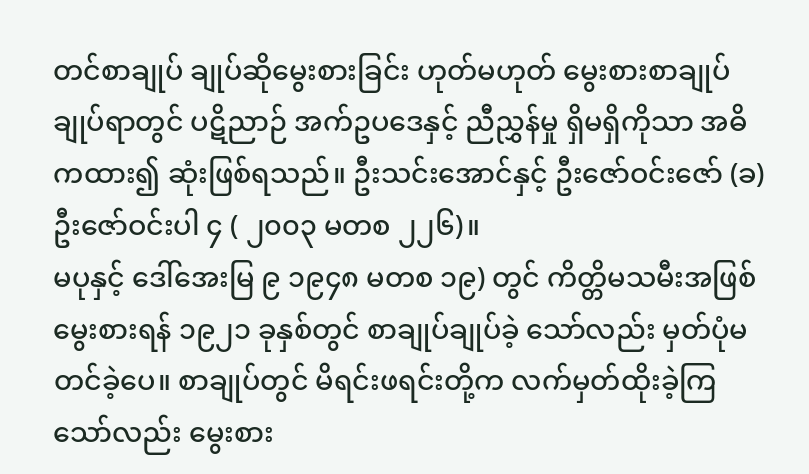တင်စာချုပ် ချုပ်ဆိုမွေးစားခြင်း ဟုတ်မဟုတ် မွေးစားစာချုပ် ချုပ်ရာတွင် ပဋိညာဉ် အက်ဥပဒေနှင့် ညီညွှန်မှု ရှိမရှိကိုသာ အဓိကထား၍ ဆုံးဖြစ်ရသည်။ ဦးသင်းအောင်နှင့် ဦးဇော်ဝင်းဇော် (ခ) ဦးဇော်ဝင်းပါ ၄ ( ၂၀၀၃ မတစ ၂၂၆)။
မပုနှင့် ဒေါ်အေးမြ ၉ ၁၉၄၈ မတစ ၁၉) တွင် ကိတ္တိမသမီးအဖြစ်မွေးစားရန် ၁၉၂၁ ခုနှစ်တွင် စာချုပ်ချုပ်ခဲ့ သော်လည်း မှတ်ပုံမတင်ခဲ့ပေ။ စာချုပ်တွင် မိရင်းဖရင်းတို့က လက်မှတ်ထိုးခဲ့ကြသော်လည်း မွေးစား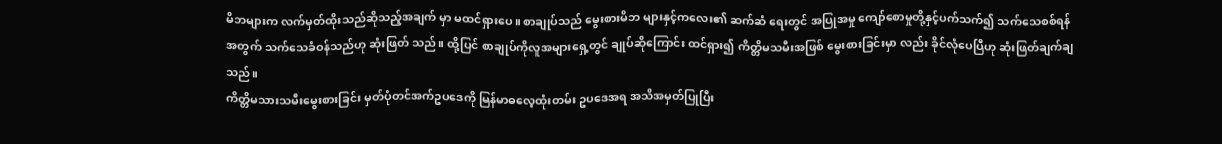မိဘများက လက်မှတ်ထိုးသည်ဆိုသည့်အချက် မှာ မထင်ရှားပေ။ စာချုပ်သည် မွေးစားမိဘ များနှင့်ကလေး၏ ဆက်ဆံ ရေးတွင် အပြုအမှု ကျော်စောမှုတို့နှင့်ပက်သက်၍ သက်သေစစ်ရန်အတွက် သက်သေခံဝန်သည်ဟု ဆုံးဖြတ် သည်။ ထို့ပြင် စာချုပ်ကိုလူအများရှေ့တွင် ချုပ်ဆိုကြောင်း ထင်ရှား၍ ကိတ္တိမသမီးအဖြစ် မွေးစားခြင်းမှာ လည်း ခိုင်လုံပေပြီဟု ဆုံးဖြတ်ချက်ချသည်။
ကိတ္တိမသားသမီးမွေးစားခြင်း မှတ်ပုံတင်အက်ဥပဒေကို မြန်မာဓလေ့ထုံးတမ်း ဥပဒေအရ အသိအမှတ်ပြုပြီး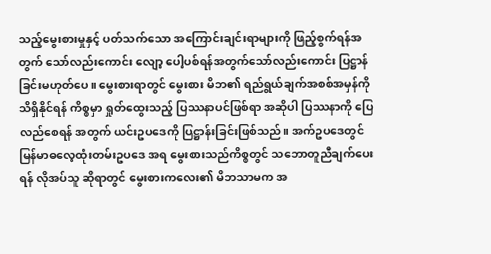သည့်မွေးစားမှုနှင့် ပတ်သက်သော အကြောင်းချင်းရာများကို ဖြည့်စွက်ရန်အတွက် သော်လည်းကောင်း လျော့ ပေါ့ပစ်ရန်အတွက်သော်လည်းကောင်း ပြဋ္ဌာန်ခြင်းမဟုတ်ပေ။ မွေးစားရာတွင် မွေးစား မိဘ၏ ရည်ရွယ်ချက်အစစ်အမှန်ကို သိရှိနိုင်ရန် ကိစ္စမှာ ရှုတ်ထွေးသည့် ပြဿနာပင်ဖြစ်ရာ အဆိုပါ ပြဿနာကို ပြေ လည်စေရန် အတွက် ယင်းဥပဒေကို ပြဋ္ဌာန်းခြင်းဖြစ်သည်။ အက်ဥပဒေတွင် မြန်မာဓလေ့ထုံးတမ်းဥပဒေ အရ မွေးစားသည်ကိစ္စတွင် သဘောတူညီချက်ပေးရန် လိုအပ်သူ ဆိုရာတွင် မွေးစားကလေး၏ မိဘသာမက အ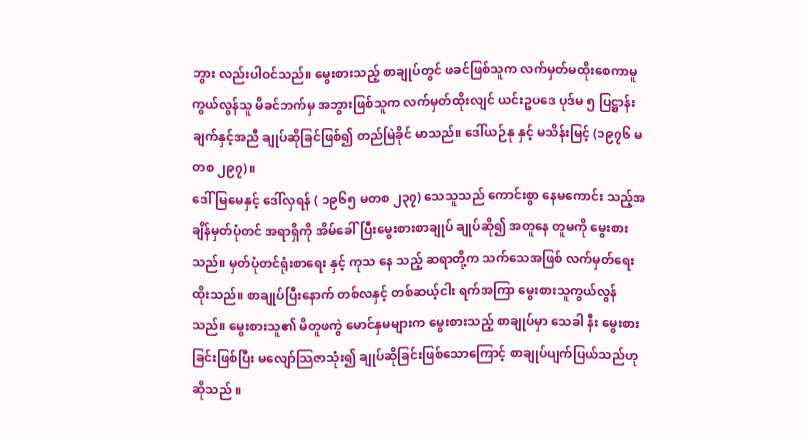ဘွား လည်းပါဝင်သည်။ မွေးစားသည့် စာချုပ်တွင် ဖခင်ဖြစ်သူက လက်မှတ်မထိုးစေကာမူ ကွယ်လွန်သူ မိခင်ဘက်မှ အဘွားဖြစ်သူက လက်မှတ်ထိုးလျင် ယင်းဥပဒေ ပုဒ်မ ၅ ပြဋ္ဌာန်းချက်နှင့်အညီ ချုပ်ဆိုခြင်ဖြစ်၍ တည်မြဲခိုင် မာသည်။ ဒေါ်ယဉ်နု နှင့် မသိန်းမြင့် (၁၉၇၆ မတစ ၂၉၇)။
ဒေါ်မြမေနှင့် ဒေါ်လှရန် ( ၁၉၆၅ မတစ ၂၃၇) သေသူသည် ကောင်းစွာ နေမကောင်း သည့်အချိန်မှတ်ပုံတင် အရာရှိကို အိမ်ခေါ်ပြီးမွေးစားစာချုပ် ချုပ်ဆို၍ အတူနေ တူမကို မွေးစားသည်။ မှတ်ပုံတင်ရုံးစာရေး နှင့် ကုသ နေ သည့် ဆရာတို့က သက်သေအဖြစ် လက်မှတ်ရေးထိုးသည်။ စာချုပ်ပြီးနောက် တစ်လနှင့် တစ်ဆယ့်ငါး ရက်အကြာ မွေးစားသူကွယ်လွန်သည်။ မွေးစားသူ၏ မိတူဖကွဲ မောင်နှမများက မွေးစားသည့် စာချုပ်မှာ သေခါ နီး မွေးစားခြင်းဖြစ်ပြီး မလျော်သြဇာသုံး၍ ချုပ်ဆိုခြင်းဖြစ်သောကြောင့် စာချုပ်ပျက်ပြယ်သည်ဟုဆိုသည် ။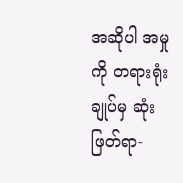အဆိုပါ အမှုကို တရားရုံးချုပ်မှ ဆုံးဖြတ်ရာ-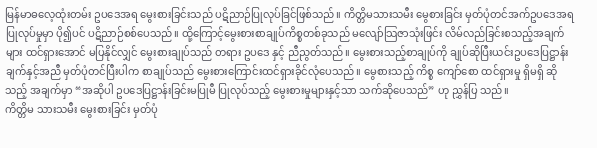မြန်မာဓလေ့ထုံးတမ်း ဥပဒေအရ မွေးစားခြင်းသည် ပဋိညာဉ်ပြုလုပ်ခြင်ဖြစ်သည်။ ကိတ္တိမသားသမီး မွေစားခြင်း မှတ်ပုံတင်အက်ဥပဒေအရ ပြုလုပ်မှုမှာ ပို၍ပင် ပဋိညာဉ်စစ်ပေသည်။ ထို့ကြောင့်မွေးစားစာချုပ်ကိစ္စတစ်ခုသည် မလျော်သြဇာသုံးဖြင်း လိမ်လည်ခြင်းစသည့်အချက်များ ထင်ရှားအောင် မပြနိုင်လျှင် မွေးစားချုပ်သည် တရား ဥပဒေ နှင့် ညီညွတ်သည်။ မွေးစားသည့်စာချုပ်ကို ချုပ်ဆိုပြီးယင်းဥပဒေပြဋ္ဌာန်းချက်နှင့်အညီ မှတ်ပုံတင်ပြီးပါက စာချုပ်သည် မွေးစားကြောင်းထင်ရှားခိုင်လုံပေသည်။ မွေစားသည့် ကိစ္စ ကျော်စော ထင်ရှားမှု ရှိမရှိ ဆိုသည့် အချက်မှာ “အဆိုပါ ဥပဒေပြဋ္ဌာန်းခြင်းမပြုမီ ပြုလုပ်သည့် မွေးစားမှုများနှင့်သာ သက်ဆိုပေသည်” ဟု ညွှန်ပြ သည်။
ကိတ္တိမ သားသမီး မွေးစားခြင်း မှတ်ပုံ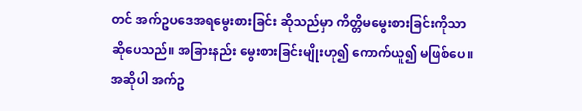တင် အက်ဥပဒေအရမွေးစားခြင်း ဆိုသည်မှာ ကိတ္တိမမွေးစားခြင်းကိုသာ ဆိုပေသည်။ အခြားနည်း မွေးစားခြင်းမျိုးဟု၍ ကောက်ယူ၍ မဖြစ်ပေ။ အဆိုပါ အက်ဥ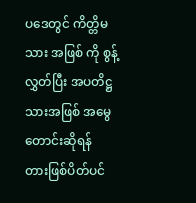ပဒေတွင် ကိတ္တိမသား အဖြစ် ကို စွန့် လွှတ်ပြီး အပတိဋ္ဌ သားအဖြစ် အမွေတောင်းဆိုရန် တားဖြစ်ပိတ်ပင်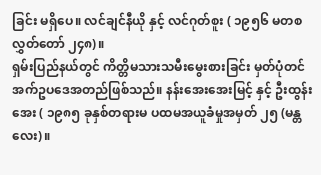ခြင်း မရှိပေ။ လင်ချင်နီယို နှင့် လင်ဂုတ်စူး ( ၁၉၅၆ မတစ လွှတ်တော် ၂၄၈)။
ရှမ်းပြည်နယ်တွင် ကိတ္တိမသားသမီးမွေးစားခြင်း မှတ်ပုံတင်အက်ဥပဒေအတည်ဖြစ်သည်။ နန်းအေးအေးမြင့် နှင့် ဦးထွန်းအေး ( ၁၉၈၅ ခုနှစ်တရားမ ပထမအယူခံမှုအမှတ် ၂၅ (မန္တလေး)။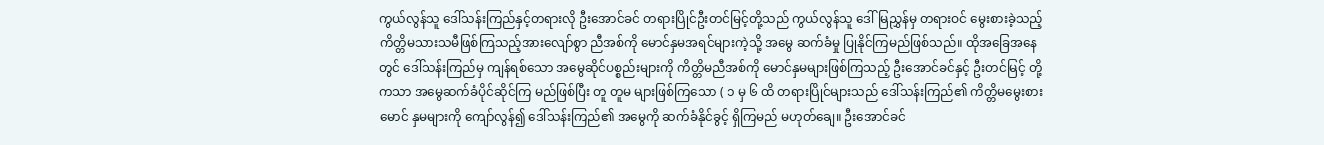ကွယ်လွန်သူ ဒေါ်သန်းကြည်နှင့်တရားလို ဦးအောင်ခင် တရားပြိုင်ဦးတင်မြင့်တို့သည် ကွယ်လွန်သူ ဒေါ်မြညွှန်မှ တရားဝင် မွေးစားခဲ့သည့် ကိတ္တိမသားသမီဖြစ်ကြသည့်အားလျော်စွာ ညီအစ်ကို မောင်နှမအရင်များကဲ့သို့ အမွေ ဆက်ခံမှု ပြုနိုင်ကြမည်ဖြစ်သည်။ ထိုအခြေအနေတွင် ဒေါ်သန်းကြည်မှ ကျန်ရစ်သော အမွေဆိုင်ပစ္စည်းများကို ကိတ္တိမညီအစ်ကို မောင်နှမများဖြစ်ကြသည့် ဦးအောင်ခင်နှင့် ဦးတင်မြင့် တို့ကသာ အမွေဆက်ခံပိုင်ဆိုင်ကြ မည်ဖြစ်ပြီး တူ တူမ များဖြစ်ကြသော ( ၁ မှ ၆ ထိ တရားပြိုင်များသည် ဒေါ်သန်းကြည်၏ ကိတ္တိမမွေးစားမောင် နှမများကို ကျော်လွန်၍ ဒေါ်သန်းကြည်၏ အမွေကို ဆက်ခံနိုင်ခွင့် ရှိကြမည် မဟုတ်ချေ။ ဦးအောင်ခင်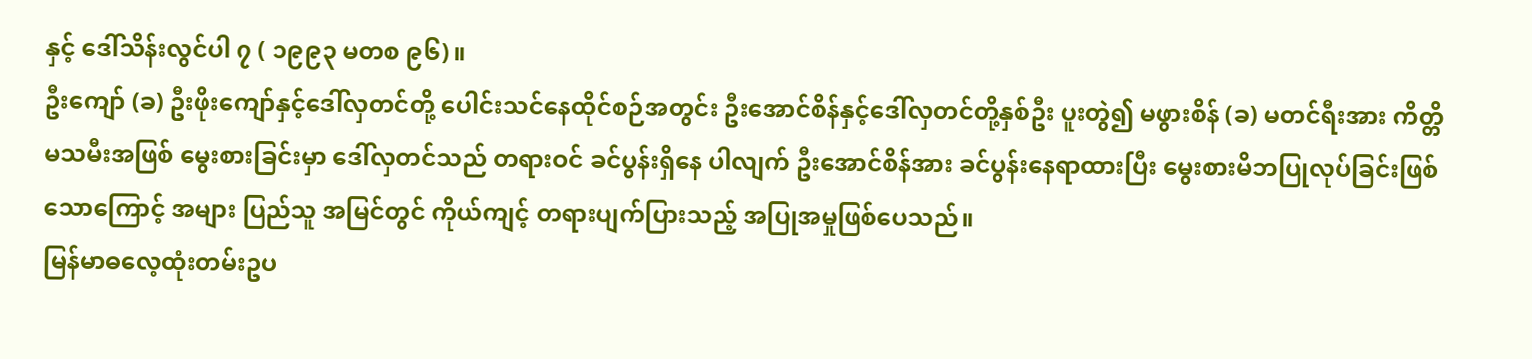နှင့် ဒေါ်သိန်းလွင်ပါ ၇ ( ၁၉၉၃ မတစ ၉၆)။
ဦးကျော် (ခ) ဦးဖိုးကျော်နှင့်ဒေါ်လှတင်တို့ ပေါင်းသင်နေထိုင်စဉ်အတွင်း ဦးအောင်စိန်နှင့်ဒေါ်လှတင်တို့နှစ်ဦး ပူးတွဲ၍ မဖွားစိန် (ခ) မတင်ရီးအား ကိတ္တိမသမီးအဖြစ် မွေးစားခြင်းမှာ ဒေါ်လှတင်သည် တရားဝင် ခင်ပွန်းရှိနေ ပါလျက် ဦးအောင်စိန်အား ခင်ပွန်းနေရာထားပြီး မွေးစားမိဘပြုလုပ်ခြင်းဖြစ်သောကြောင့် အများ ပြည်သူ အမြင်တွင် ကိုယ်ကျင့် တရားပျက်ပြားသည့် အပြုအမှုဖြစ်ပေသည်။
မြန်မာဓလေ့ထုံးတမ်းဥပ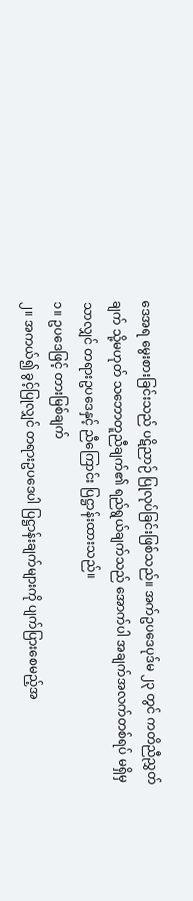ဒေအရ မွေးစားခြင်းသည် ပဋိညာဉ် ပြုလုပ်ခြင်းဖြစ်သည်။ အက်ဥပဒေပုဒ်မ ၂၃ တွင် ကတိညီညွှတ်ချက် သို့မဟုတ် သဘောတူညီချက်၏ ရည်ရွယ်ချက်သည် အောက်ပါ အချက်အလက်တစ်ရပ် မရှိမှသာလျှင် တရားဥပဒေနှင့် ညီကြောင်း ပြဋ္ဌာန်းထားသည်။
၁။ ဥပဒေဖြင့် တားမြစ်ချက်
၂။ အကယ်၍ ခွင့်ပြုလျှင် တရားဥပဒေပါ ပြဋ္ဌာန်းချက်များကို ပျက်ပြားစေမည့်အ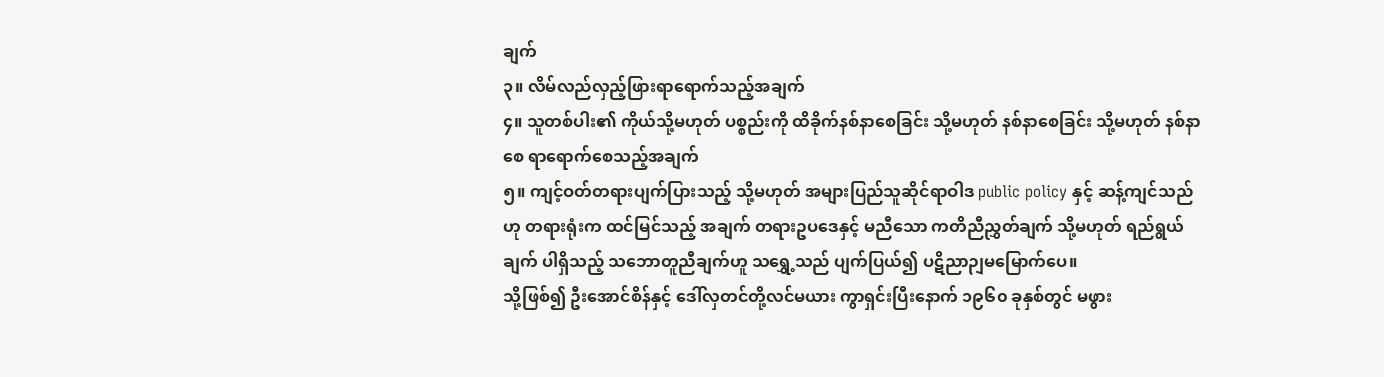ချက်
၃။ လိမ်လည်လှည့်ဖြားရာရောက်သည့်အချက်
၄။ သူတစ်ပါး၏ ကိုယ်သို့မဟုတ် ပစ္စည်းကို ထိခိုက်နစ်နာစေခြင်း သို့မဟုတ် နစ်နာစေခြင်း သို့မဟုတ် နစ်နာစေ ရာရောက်စေသည့်အချက်
၅။ ကျင့်ဝတ်တရားပျက်ပြားသည့် သို့မဟုတ် အများပြည်သူဆိုင်ရာဝါဒ public policy နှင့် ဆန့်ကျင်သည်ဟု တရားရုံးက ထင်မြင်သည့် အချက် တရားဥပဒေနှင့် မညီသော ကတိညီညွှတ်ချက် သို့မဟုတ် ရည်ရွယ်ချက် ပါရှိသည့် သဘောတူညီချက်ဟူ သရွှေ့သည် ပျက်ပြယ်၍ ပဋိညာဉျမမြောက်ပေ။
သို့ဖြစ်၍ ဦးအောင်စိန်နှင့် ဒေါ်လှတင်တို့လင်မယား ကွာရှင်းပြီးနောက် ၁၉၆၀ ခုနှစ်တွင် မဖွား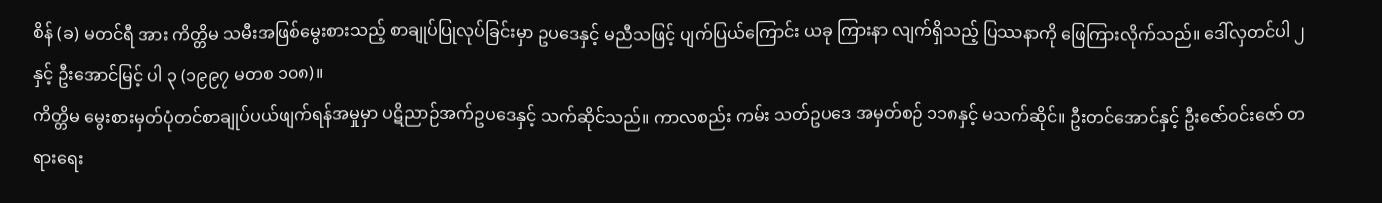စိန် (ခ) မတင်ရီ အား ကိတ္တိမ သမီးအဖြစ်မွေးစားသည့် စာချုပ်ပြုလုပ်ခြင်းမှာ ဥပဒေနှင့် မညီသဖြင့် ပျက်ပြယ်ကြောင်း ယခု ကြားနာ လျက်ရှိသည့် ပြဿနာကို ဖြေကြားလိုက်သည်။ ဒေါ်လှတင်ပါ ၂ နှင့် ဦးအောင်မြင့် ပါ ၃ (၁၉၉၇ မတစ ၁၀၈)။
ကိတ္တိမ မွေးစားမှတ်ပုံတင်စာချုပ်ပယ်ဖျက်ရန်အမှုမှာ ပဋိညာဉ်အက်ဥပဒေနှင့် သက်ဆိုင်သည်။ ကာလစည်း ကမ်း သတ်ဥပဒေ အမှတ်စဉ် ၁၁၈နှင့် မသက်ဆိုင်။ ဦးတင်အောင်နှင့် ဦးဇော်ဝင်းဇော် တရားရေး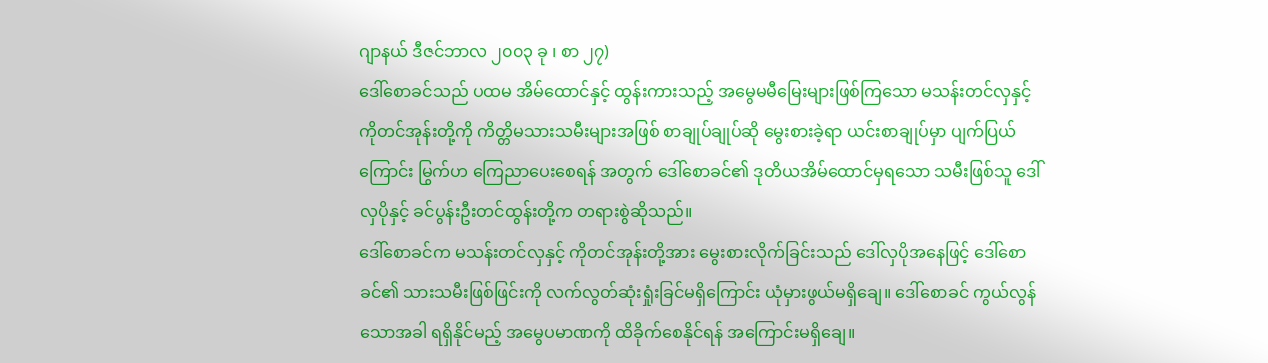ဂျာနယ် ဒီဇင်ဘာလ ၂၀၀၃ ခု ၊ စာ ၂၇)
ဒေါ်စောခင်သည် ပထမ အိမ်ထောင်နှင့် ထွန်းကားသည့် အမွေမမီမြေးများဖြစ်ကြသော မသန်းတင်လှနှင့် ကိုတင်အုန်းတို့ကို ကိတ္တိမသားသမီးများအဖြစ် စာချုပ်ချုပ်ဆို မွေးစားခဲ့ရာ ယင်းစာချုပ်မှာ ပျက်ပြယ်ကြောင်း မြွက်ဟ ကြေညာပေးစေရန် အတွက် ဒေါ်စောခင်၏ ဒုတိယအိမ်ထောင်မှရသော သမီးဖြစ်သူ ဒေါ်လှပိုနှင့် ခင်ပွန်းဦးတင်ထွန်းတို့က တရားစွဲဆိုသည်။
ဒေါ်စောခင်က မသန်းတင်လှနှင့် ကိုတင်အုန်းတို့အား မွေးစားလိုက်ခြင်းသည် ဒေါ်လှပိုအနေဖြင့် ဒေါ်စောခင်၏ သားသမီးဖြစ်ဖြင်းကို လက်လွတ်ဆုံးရှုံးခြင်မရှိကြောင်း ယုံမှားဖွယ်မရှိချေ။ ဒေါ်စောခင် ကွယ်လွန်သောအခါ ရရှိနိုင်မည့် အမွေပမာဏကို ထိခိုက်စေနိုင်ရန် အကြောင်းမရှိချေ။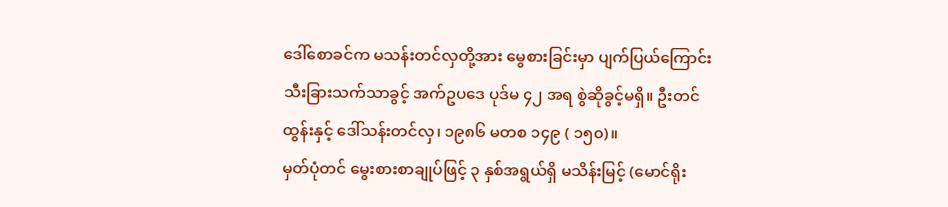ဒေါ်စောခင်က မသန်းတင်လှတို့အား မွေစားခြင်းမှာ ပျက်ပြယ်ကြောင်း သီးခြားသက်သာခွင့် အက်ဥပဒေ ပုဒ်မ ၄၂ အရ စွဲဆိုခွင့်မရှိ။ ဦးတင်ထွန်းနှင့် ဒေါ်သန်းတင်လှ၊ ၁၉၈၆ မတစ ၁၄၉ ( ၁၅၀)။
မှတ်ပုံတင် မွေးစားစာချုပ်ဖြင့် ၃ နှစ်အရွယ်ရှိ မသိန်းမြင့် (မောင်ရိုး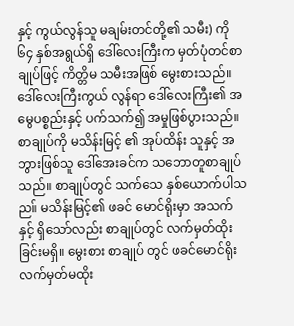နှင့် ကွယ်လွန်သူ မချမ်းတင်တို့၏ သမီး) ကို ၆၄ နှစ်အရွယ်ရှိ ဒေါ်လေးကြီးက မှတ်ပုံတင်စာချုပ်ဖြင့် ကိတ္တိမ သမီးအဖြစ် မွေးစားသည်။ ဒေါ်လေးကြီးကွယ် လွန်ရာ ဒေါ်လေးကြီး၏ အမွေပစ္စည်းနှင့် ပက်သက်၍ အမှုဖြစ်ပွားသည်။ စာချုပ်ကို မသိန်းမြင့် ၏ အုပ်ထိန်း သူနှင့် အဘွားဖြစ်သူ ဒေါ်အေးခင်က သဘောတူစာချုပ်သည်။ စာချုပ်တွင် သက်သေ နှစ်ယောက်ပါသည။် မသိန်းမြင့်၏ ဖခင် မောင်ရိုးမှာ အသက်နှင့် ရှိသော်လည်း စာချုပ်တွင် လက်မှတ်ထိုးခြင်းမရှိ။ မွေးစား စာချုပ် တွင် ဖခင်မောင်ရိုး လက်မှတ်မထိုး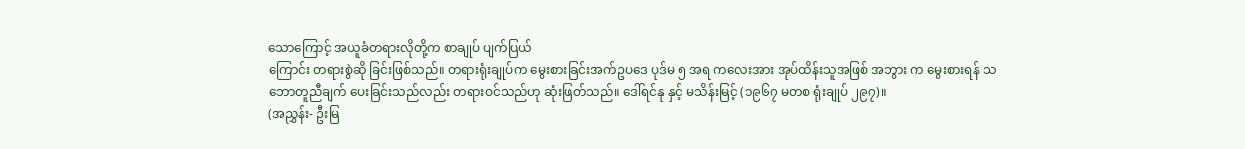သောကြောင့် အယူခံတရားလိုတို့က စာချုပ် ပျက်ပြယ်
ကြောင်း တရားစွဲဆို ခြင်းဖြစ်သည်။ တရားရုံးချုပ်က မွေးစားခြင်းအက်ဥပဒေ ပုဒ်မ ၅ အရ ကလေးအား အုပ်ထိန်းသူအဖြစ် အဘွား က မွေးစားရန် သဘောတူညီချက် ပေးခြင်းသည်လည်း တရားဝင်သည်ဟု ဆုံးဖြတ်သည်။ ဒေါ်ရင်နု နှင့် မသိန်းမြင့် (၁၉၆၇ မတစ ရုံးချုပ် ၂၉၇)။
(အညွှန်း- ဦးမြ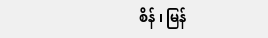စိန် ၊ မြန်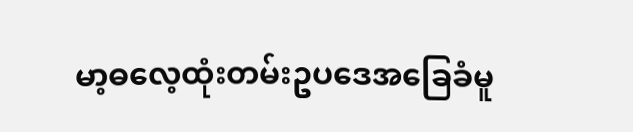မာ့ဓလေ့ထုံးတမ်းဥပဒေအခြေခံမူ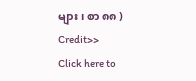များ ၊ စာ ၈၈ )
Credit>>
Click here to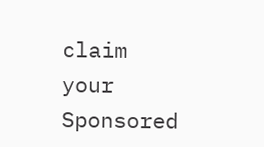claim your Sponsored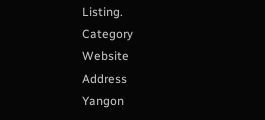Listing.
Category
Website
Address
Yangon